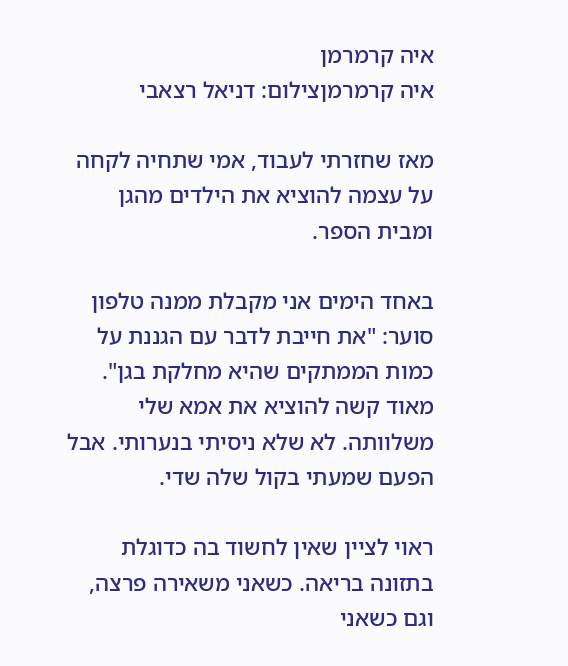איה קרמרמן
איה קרמרמןצילום: דניאל רצאבי

מאז שחזרתי לעבוד, אמי שתחיה לקחה על עצמה להוציא את הילדים מהגן ומבית הספר.

באחד הימים אני מקבלת ממנה טלפון סוער: "את חייבת לדבר עם הגננת על כמות הממתקים שהיא מחלקת בגן". מאוד קשה להוציא את אמא שלי משלוותה. לא שלא ניסיתי בנערותי. אבל הפעם שמעתי בקול שלה שדי.

ראוי לציין שאין לחשוד בה כדוגלת בתזונה בריאה. כשאני משאירה פרצה, וגם כשאני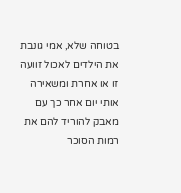בטוחה שלא, אמי גונבת את הילדים לאכול זוועה זו או אחרת ומשאירה אותי יום אחר כך עם מאבק להוריד להם את רמות הסוכר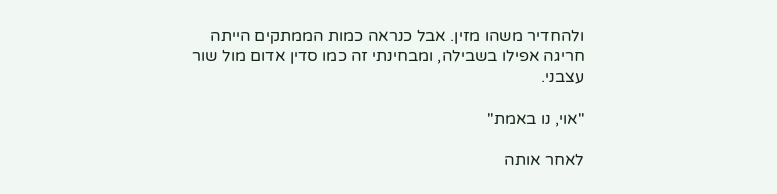ולהחדיר משהו מזין. אבל כנראה כמות הממתקים הייתה חריגה אפילו בשבילה, ומבחינתי זה כמו סדין אדום מול שור עצבני.

"אוי, נו באמת"

לאחר אותה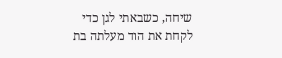שיחה, כשבאתי לגן כדי לקחת את הוד מעלתה בת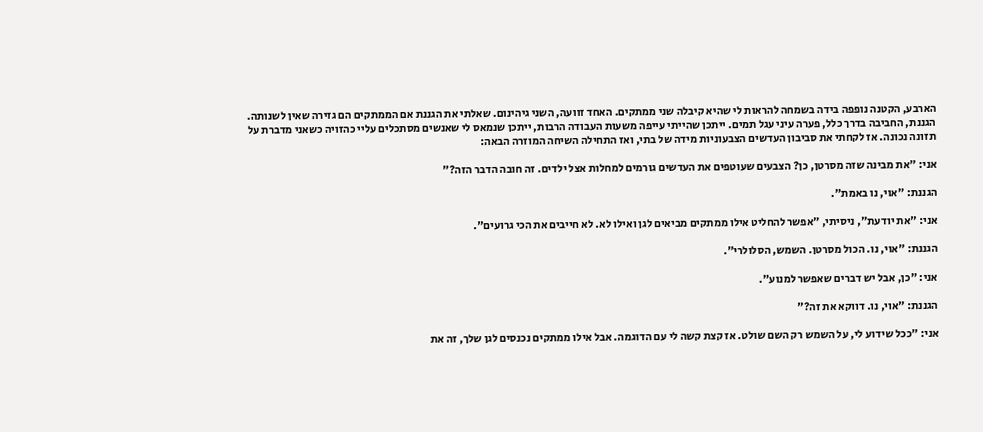הארבע, הקטנה נופפה בידה בשמחה להראות לי שהיא קיבלה שני ממתקים. האחד זוועה, השני גיהינום. שאלתי את הגננת אם הממתקים הם גזירה שאין לשנותה. הגננת, החביבה בדרך כלל, פערה עיני עגל תמים. ייתכן שהייתי עייפה משעות העבודה הרבות, ייתכן שנמאס לי שאנשים מסתכלים עליי כהזויה כשאני מדברת על תזונה נכונה. אז לקחתי את סביבון העדשים הצבעוניות מידה של בתי, ואז התחילה השיחה המוזרה הבאה:

אני: "את מבינה שזה מסרטן, כן? הצבעים שעוטפים את העדשים גורמים למחלות אצל ילדים. זה חובה הדבר הזה?"

הגננת: "אוי, נו באמת".

אני: "את יודעת״, ניסיתי, ״אפשר להחליט אילו ממתקים מביאים לגן ואילו לא. לא חייבים את הכי גרועים".

הגננת: "אוי, נו. הכול מסרטן. השמש, הסלולרי".

אני: "כן, אבל יש דברים שאפשר למנוע".

הגננת: "אוי, נו. דווקא את זה?"

אני: "ככל שידוע לי, על השמש רק השם שולט. אז קצת קשה לי עם הדוגמה. אבל אילו ממתקים נכנסים לגן שלך, זה את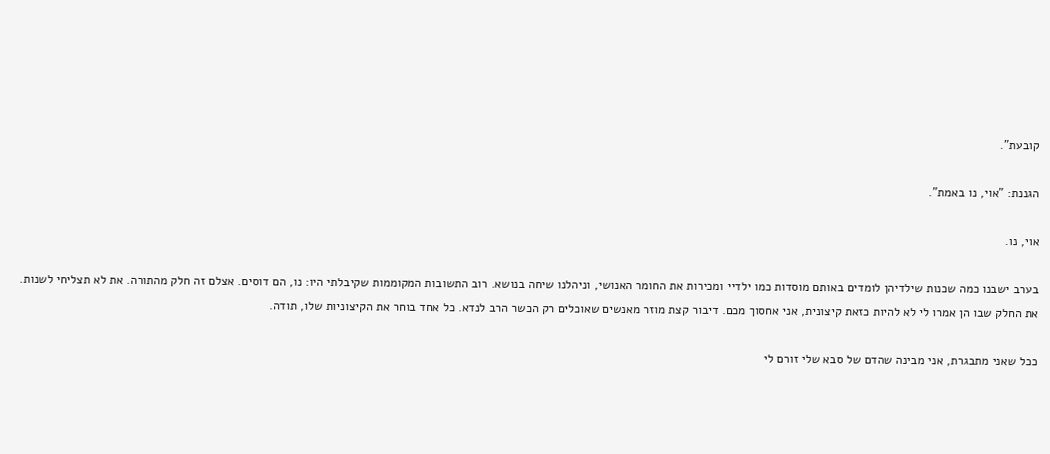קובעת".

הגננת: "אוי, נו באמת".

אוי, נו.

בערב ישבנו כמה שכנות שילדיהן לומדים באותם מוסדות כמו ילדיי ומכירות את החומר האנושי, וניהלנו שיחה בנושא. רוב התשובות המקוממות שקיבלתי היו: נו, הם דוסים. אצלם זה חלק מהתורה. את לא תצליחי לשנות. את החלק שבו הן אמרו לי לא להיות כזאת קיצונית, אני אחסוך מכם. דיבור קצת מוזר מאנשים שאוכלים רק הכשר הרב לנדא. כל אחד בוחר את הקיצוניות שלו, תודה.

ככל שאני מתבגרת, אני מבינה שהדם של סבא שלי זורם לי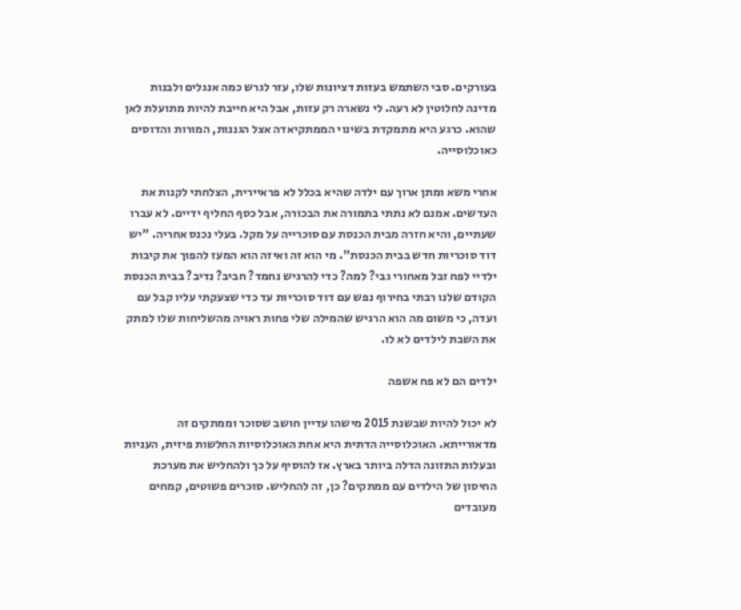בעורקים. סבי השתמש בעזות דציונות שלו, עזר לגרש כמה אנגלים ולבנות מדינה לחלוטין לא רעה. לי נשארה רק עזות, אבל היא חייבת להיות מתועלת לאן שהוא. כרגע היא מתמקדת בשינוי הממתקיאדה אצל הגננות, המורות והדוסים כאוכלוסייה.

אחרי משא ומתן ארוך עם ילדה שהיא בכלל לא פראיירית, הצלחתי לקנות את העדשים. אמנם לא נתתי בתמורה את הבכורה, אבל כסף החליף ידיים. לא עברו שעתיים, והיא חזרה מבית הכנסת עם סוכרייה על מקל. בעלי נכנס אחריה. "יש דוד סוכריות חדש בבית הכנסת". מי הוא זה ואיזה הוא המעז להפוך את קיבות ילדיי לפח זבל מאחורי גבי? למה? כדי להרגיש נחמד? חביב? נדיב? בבית הכנסת הקודם שלנו רבתי בחירוף נפש עם דוד סוכריות עד כדי שצעקתי עליו קבל עם ועדה, כי משום מה הוא הרגיש שהמילה שלי פחות ראויה מהשליחות שלו למתק את השבת לילדים לא לו.

ילדים הם לא פח אשפה

לא יכול להיות שבשנת 2015 מישהו עדיין חושב שסוכר וממתקים זה מדאורייתא. האוכלוסייה הדתית היא אחת האוכלוסיות החלשות פיזית, העניות ובעלות התזונה הדלה ביותר בארץ. אז להוסיף על כך ולהחליש את מערכת החיסון של הילדים עם ממתקים? כן, זה להחליש. סוכרים פשוטים, קמחים מעובדים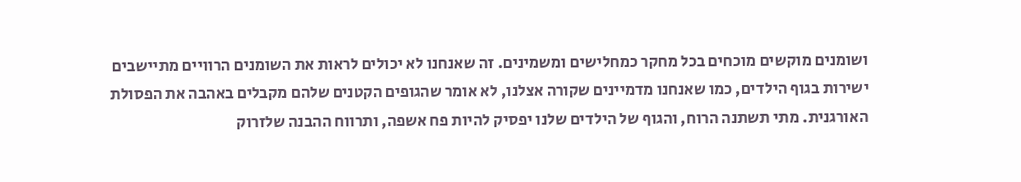ושומנים מוקשים מוכחים בכל מחקר כמחלישים ומשמינים. זה שאנחנו לא יכולים לראות את השומנים הרוויים מתיישבים ישירות בגוף הילדים, כמו שאנחנו מדמיינים שקורה אצלנו, לא אומר שהגופים הקטנים שלהם מקבלים באהבה את הפסולת האורגנית. מתי תשתנה הרוח, והגוף של הילדים שלנו יפסיק להיות פח אשפה, ותרווח ההבנה שלזרוק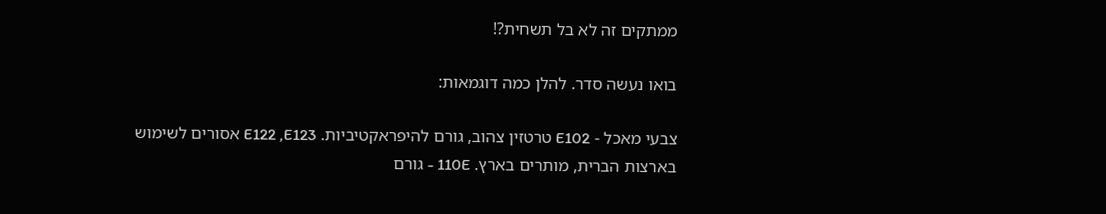ממתקים זה לא בל תשחית?!

בואו נעשה סדר. להלן כמה דוגמאות:

צבעי מאכל - E102 טרטזין צהוב, גורם להיפראקטיביות. E122 ,E123 אסורים לשימוש בארצות הברית, מותרים בארץ. 110E - גורם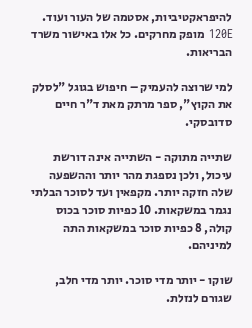להיפראקטיביות, אסטמה של העור ועוד. 120E מופק מחרקים. כל אלו באישור משרד הבריאות.

למי שרוצה להעמיק – חיפוש בגוגל "לסלק את הקוץ", ספר מרתק מאת ד"ר חיים סדובסקי.

שתייה מתוקה - השתייה אינה דורשת עיכול, ולכן נספגת מהר יותר וההשפעה שלה חזקה יותר. מקפאין ועד לסוכר הבלתי נגמר במשקאות. 10 כפיות סוכר בכוס קולה, 8 כפיות סוכר במשקאות התה למיניהם.

שוקו - יותר מדי סוכר. יותר מדי חלב, שגורם לנזלת.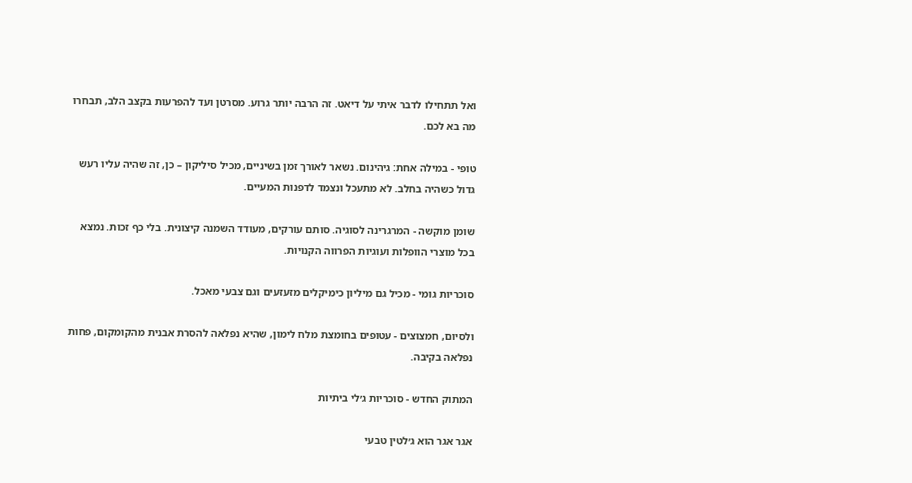ואל תתחילו לדבר איתי על דיאט. זה הרבה יותר גרוע. מסרטן ועד להפרעות בקצב הלב, תבחרו מה בא לכם.

טופי - במילה אחת: גיהינום. נשאר לאורך זמן בשיניים, מכיל סיליקון – כן, זה שהיה עליו רעש גדול כשהיה בחלב. לא מתעכל ונצמד לדפנות המעיים.

שומן מוקשה - המרגרינה לסוגיה. סותם עורקים, מעודד השמנה קיצונית. בלי כף זכות. נמצא בכל מוצרי הוופלות ועוגיות הפרווה הקנויות.

סוכריות גומי - מכיל גם מיליון כימיקלים מזעזעים וגם צבעי מאכל.

ולסיום, חמצוצים - עטופים בחומצת מלח לימון, שהיא נפלאה להסרת אבנית מהקומקום, פחות נפלאה בקיבה.

המתוק החדש - סוכריות ג׳לי ביתיות

אגר אגר הוא ג׳לטין טבעי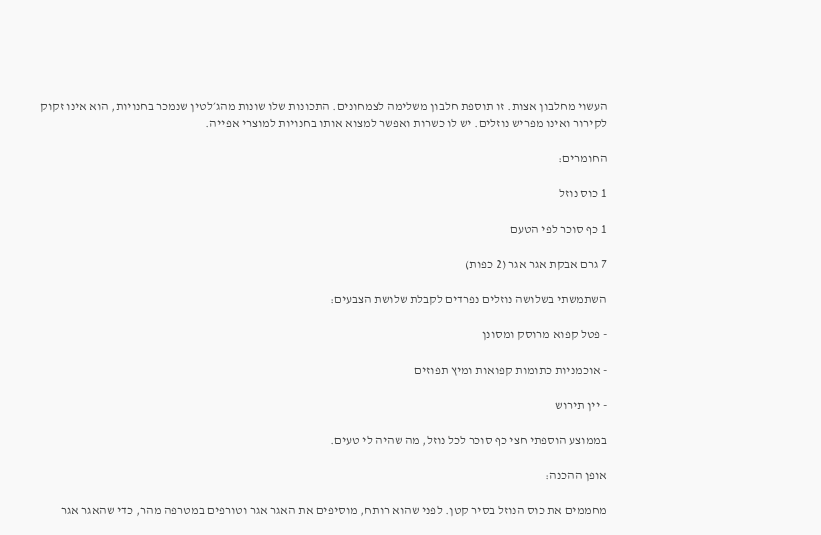העשוי מחלבון אצות. זו תוספת חלבון משלימה לצמחונים. התכונות שלו שונות מהג׳לטין שנמכר בחנויות, הוא אינו זקוק לקירור ואינו מפריש נוזלים. יש לו כשרות ואפשר למצוא אותו בחנויות למוצרי אפייה.

החומרים:

1 כוס נוזל

1 כף סוכר לפי הטעם

7 גרם אבקת אגר אגר (2 כפות)

השתמשתי בשלושה נוזלים נפרדים לקבלת שלושת הצבעים:

- פטל קפוא מרוסק ומסונן

- אוכמניות כתומות קפואות ומיץ תפוזים

- יין תירוש

בממוצע הוספתי חצי כף סוכר לכל נוזל, מה שהיה לי טעים.

אופן ההכנה:

מחממים את כוס הנוזל בסיר קטן. לפני שהוא רותח, מוסיפים את האגר אגר וטורפים במטרפה מהר, כדי שהאגר אגר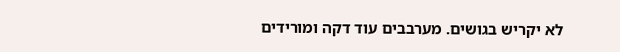לא יקריש בגושים. מערבבים עוד דקה ומורידים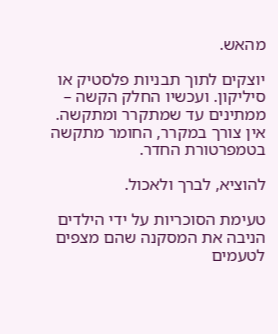מהאש.

יוצקים לתוך תבניות פלסטיק או סיליקון. ועכשיו החלק הקשה – ממתינים עד שמתקרר ומתקשה. אין צורך במקרר, החומר מתקשה בטמפרטורת החדר.

להוציא, לברך ולאכול.

טעימת הסוכריות על ידי הילדים הניבה את המסקנה שהם מצפים לטעמים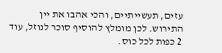עזים, תעשייתיים, והכי אהבו את יין התירוש. לכן מומלץ להוסיף סוכר לנוזל, עוד 2 כפות לכל כוס.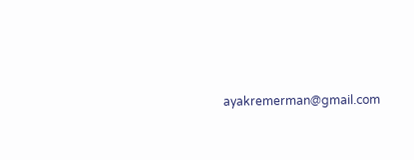ayakremerman@gmail.com